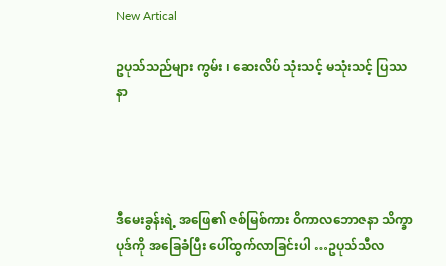New Artical

ဥပုသ်သည်များ ကွမ်း ၊ ဆေးလိပ် သုံးသင့် မသုံးသင့် ပြဿနာ




ဒီမေးခွန်းရဲ့ အဖြေ၏ ဇစ်မြစ်ကား ဝိကာလဘောဇနာ သိက္ခာပုဒ်ကို အခြေခံပြီး ပေါ်ထွက်လာခြင်းပါ …ဥပုသ်သီလ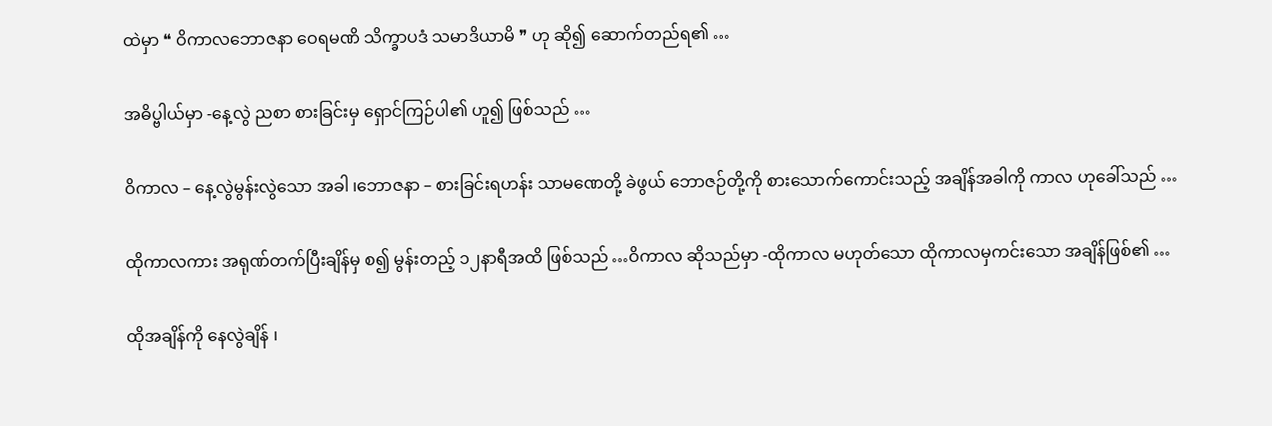ထဲမှာ ❝ ဝိကာလဘောဇနာ ဝေရမဏိ သိက္ခာပဒံ သမာဒိယာမိ ❞ ဟု ဆို၍ ဆောက်တည်ရ၏ …

အဓိပ္ဗါယ်မှာ -နေ့လွဲ ညစာ စားခြင်းမှ ရှောင်ကြဉ်ပါ၏ ဟူ၍ ဖြစ်သည် …

ဝိကာလ – နေ့လွဲမွန်းလွဲသော အခါ ၊ဘောဇနာ – စားခြင်းရဟန်း သာမဏေတို့ ခဲဖွယ် ဘောဇဉ်တို့ကို စားသောက်ကောင်းသည့် အချိန်အခါကို ကာလ ဟုခေါ်သည် …

ထိုကာလကား အရုဏ်တက်ပြီးချိန်မှ စ၍ မွန်းတည့် ၁၂နာရီအထိ ဖြစ်သည် …ဝိကာလ ဆိုသည်မှာ -ထိုကာလ မဟုတ်သော ထိုကာလမှကင်းသော အချိန်ဖြစ်၏ …

ထိုအချိန်ကို နေလွဲချိန် ၊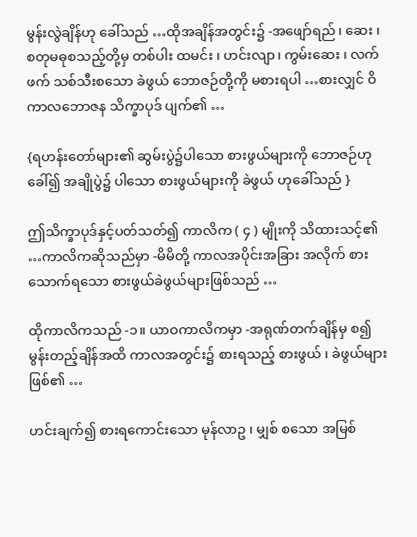မွန်းလွဲချိန်ဟု ခေါ်သည် …ထိုအချိန်အတွင်း၌ -အဖျော်ရည် ၊ ဆေး ၊ စတုမဓုစသည့်တို့မှ တစ်ပါး ထမင်း ၊ ဟင်းလျာ၊ ကွမ်းဆေး ၊ လက်ဖက် သစ်သီးစသော ခဲဖွယ် ဘောဇဉ်တို့ကို မစားရပါ …စားလျှင် ဝိကာလဘောဇန သိက္ခာပုဒ် ပျက်၏ …

{ရဟန်းတော်များ၏ ဆွမ်းပွဲ၌ပါသော စားဖွယ်များကို ဘောဇဉ်ဟုခေါ်၍ အချိုပွဲ၌ ပါသော စားဖွယ်များကို ခဲဖွယ် ဟုခေါ်သည် }

ဤသိက္ခာပုဒ်နှင့်ပတ်သတ်၍ ကာလိက ( ၄ ) မျိုးကို သိထားသင့်၏ …ကာလိကဆိုသည်မှာ -မိမိတို့ ကာလအပိုင်းအခြား အလိုက် စားသောက်ရသော စားဖွယ်ခဲဖွယ်များဖြစ်သည် …

ထိုကာလိကသည် -၁။ ယာဝကာလိကမှာ -အရုဏ်တက်ချိန်မှ စ၍ မွန်းတည့်ချိန်အထိ ကာလအတွင်း၌ စားရသည့် စားဖွယ် ၊ ခဲဖွယ်များဖြစ်၏ …

ဟင်းချက်၍ စားရကောင်းသော မုန်လာဥ ၊ မျှစ် စသော အမြစ်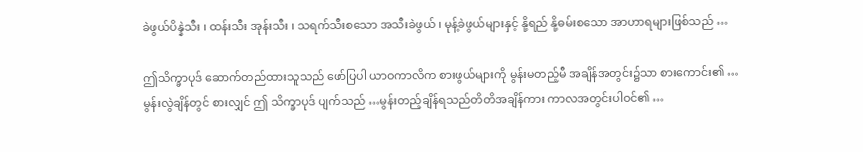ခဲဖွယ်ပိန္နဲသီး ၊ ထန်းသီး အုန်းသီး ၊ သရက်သီးစသော အသီးခဲဖွယ် ၊ မုန့်ခဲဖွယ်များနှင့် နို့ရည် နို့ဓမ်းစသော အာဟာရများဖြစ်သည် …

ဤသိက္ခာပုဒ် ဆောက်တည်ထားသူသည် ဖော်ပြပါ ယာဝကာလိက စားဖွယ်များကို မွန်းမတည့်မီ အချိန်အတွင်း၌သာ စားကောင်း၏ … မွန်းလွဲချိန်တွင် စားလျှင် ဤ သိက္ခာပုဒ် ပျက်သည် …မွန်းတည့်ချိန်ရသည်တိတိအချိန်ကား ကာလအတွင်းပါဝင်၏ …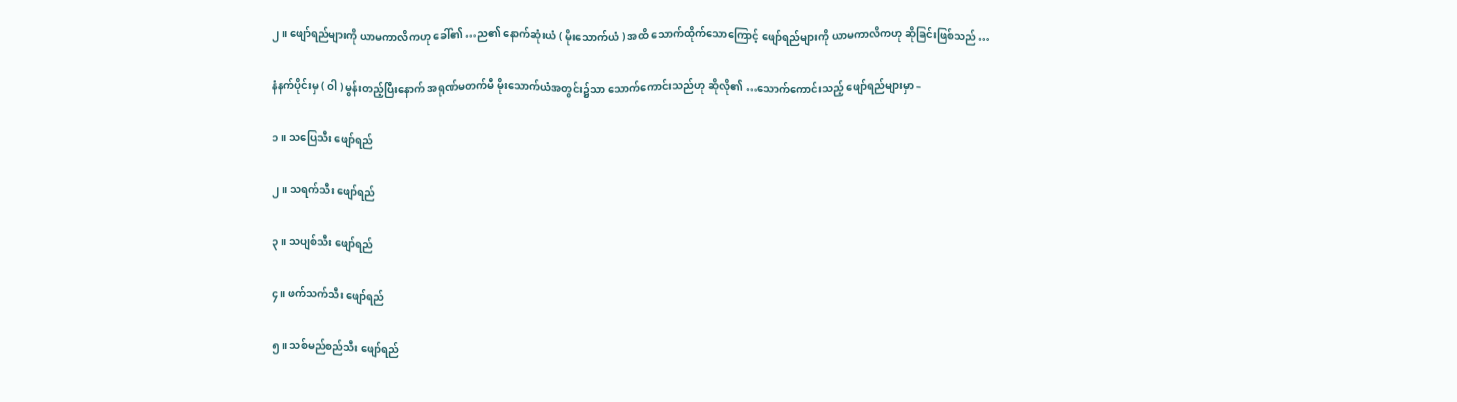၂။ ဖျော်ရည်များကို ယာမကာလိကဟု ခေါ်၏ …ည၏ နောက်ဆုံးယံ ( မိုးသောက်ယံ ) အထိ သောက်ထိုက်သောကြောင့် ဖျော်ရည်များကို ယာမကာလိကဟု ဆိုခြင်းဖြစ်သည် …

နံနက်ပိုင်းမှ ( ဝါ ) မွန်းတည့်ပြီးနောက် အရုဏ်မတက်မီ မိုးသောက်ယံအတွင်း၌သာ သောက်ကောင်းသည်ဟု ဆိုလို၏ …သောက်ကောင်းသည့် ဖျော်ရည်များမှာ –

၁။ သပြေသီး ဖျော်ရည်

၂။ သရက်သီး ဖျော်ရည်

၃။ သပျစ်သီး ဖျော်ရည်

၄။ ဖက်သက်သီး ဖျော်ရည်

၅။ သစ်မည်စည်သီး ဖျော်ရည်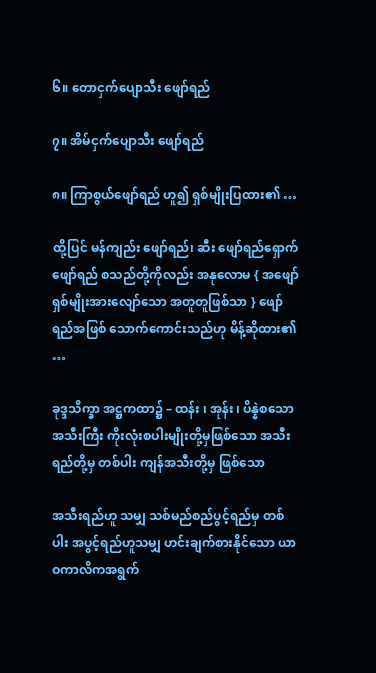၆။ တောငှက်ပျောသီး ဖျော်ရည်

၇။ အိမ်ငှက်ပျောသီး ဖျော်ရည်

၈။ ကြာစွယ်ဖျော်ရည် ဟူ၍ ရှစ်မျိုးပြထား၏ …

ထို့ပြင် မန်ကျည်း ဖျော်ရည်၊ ဆီး ဖျော်ရည်ရှောက်ဖျော်ရည် စသည်တို့ကိုလည်း အနုလောမ { အဖျော်ရှစ်မျိုးအားလျော်သော အတူတူဖြစ်သာ } ဖျော်ရည်အဖြစ် သောက်ကောင်းသည်ဟု မိန့်ဆိုထား၏ …

ခုဒ္ဒသိက္ခာ အဋ္ဌကထာ၌ – ထန်း ၊ အုန်း ၊ ပိန္နဲစသော အသီးကြီး ကိုးလုံးစပါးမျိုးတို့မှဖြစ်သော အသီးရည်တို့မှ တစ်ပါး ကျန်အသီးတို့မှ ဖြစ်သော

အသီးရည်ဟူ သမျှ သစ်မည်စည်ပွင့်ရည်မှ တစ်ပါး အပွင့်ရည်ဟူသမျှ ဟင်းချက်စားနိုင်သော ယာဝကာလိကအရွက်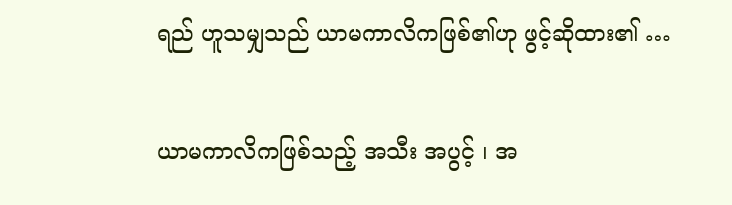ရည် ဟူသမျှသည် ယာမကာလိကဖြစ်၏ဟု ဖွင့်ဆိုထား၏ …

ယာမကာလိကဖြစ်သည့် အသီး အပွင့် ၊ အ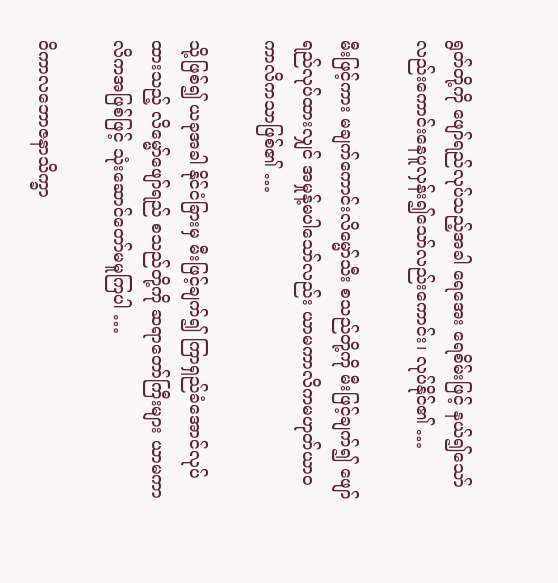ရွတ်တို့ကို ဖျော်ရည်လုပ်သည့်အခါ ရေအေး ရေစိမ်းဖြင့် နယ်၍သော်လည်းကောင်းနေပူလှန်း၍သော်လည်းကောင်း၊ လုပ်နိုင်၏ …

မီးဖြင့်ကား မချက်ကောင်းလိမ္မော်သီး စသည်တို့ကို မီးဖြင့်ချက်၍ ဖျော်ရည်လုပ်ထားလျှင် အမှုန့်မပါသော်လည်း ယာမကာလိကမဟုတ်ယာဝကာလိကသာဖြစ်၏ …

သို့ဖြစ်၍ ယခုအခါ နိုင်ငံခြားမှ မီးဖြင့်ချက်၍ ကြာရှည်ခံအောင်လုပ်ထားသည့် လိမ္မော်ဖျော်ရည် စသည်တို့ကို ဆရာတော်ကြီးများ ယာမကာလိကအဖြစ်ဖြင့် သုံးဆောင်တော်မမူကြပါ …

ဝိကာလဘောဇနာသိက္ခာ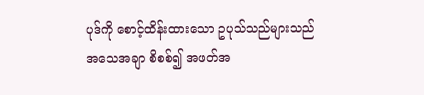ပုဒ်ကို စောင့်ထိန်းထားသော ဥပုသ်သည်များသည် အသေအချာ စိစစ်၍ အဖတ်အ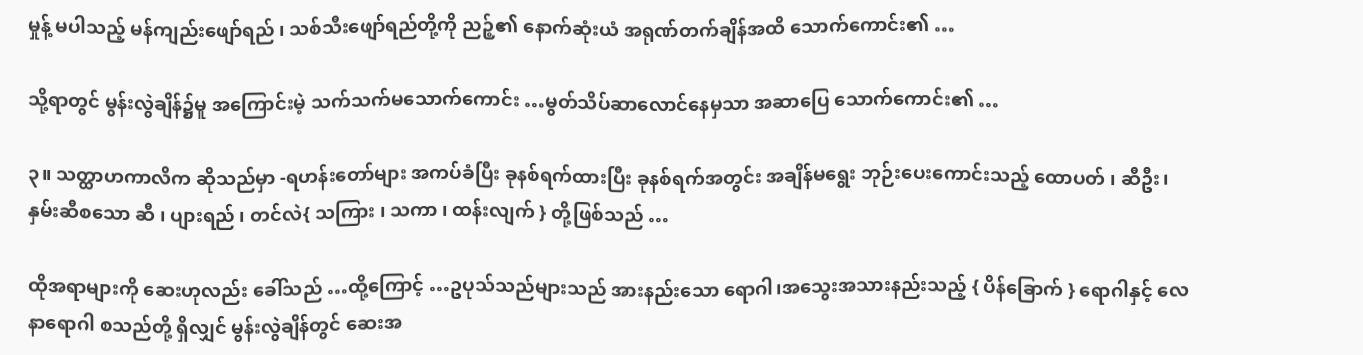မှုန့် မပါသည့် မန်ကျည်းဖျော်ရည် ၊ သစ်သီးဖျော်ရည်တို့ကို ညဉ့်၏ နောက်ဆုံးယံ အရုဏ်တက်ချိန်အထိ သောက်ကောင်း၏ …

သို့ရာတွင် မွန်းလွဲချိန်၌မူ အကြောင်းမဲ့ သက်သက်မသောက်ကောင်း …မွတ်သိပ်ဆာလောင်နေမှသာ အဆာပြေ သောက်ကောင်း၏ …

၃။ သတ္ထာဟကာလိက ဆိုသည်မှာ -ရဟန်းတော်များ အကပ်ခံပြီး ခုနစ်ရက်ထားပြီး ခုနစ်ရက်အတွင်း အချိန်မရွေး ဘုဉ်းပေးကောင်းသည့် ထောပတ် ၊ ဆီဦး၊ နှမ်းဆီစသော ဆီ ၊ ပျားရည် ၊ တင်လဲ{ သကြား ၊ သကာ ၊ ထန်းလျက် } တို့ဖြစ်သည် …

ထိုအရာများကို ဆေးဟုလည်း ခေါ်သည် …ထို့ကြောင့် …ဥပုသ်သည်များသည် အားနည်းသော ရောဂါ၊အသွေးအသားနည်းသည့် { ပိန်ခြောက် } ရောဂါနှင့် လေနာရောဂါ စသည်တို့ ရှိလျှင် မွန်းလွဲချိန်တွင် ဆေးအ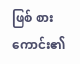ဖြစ် စားကောင်း၏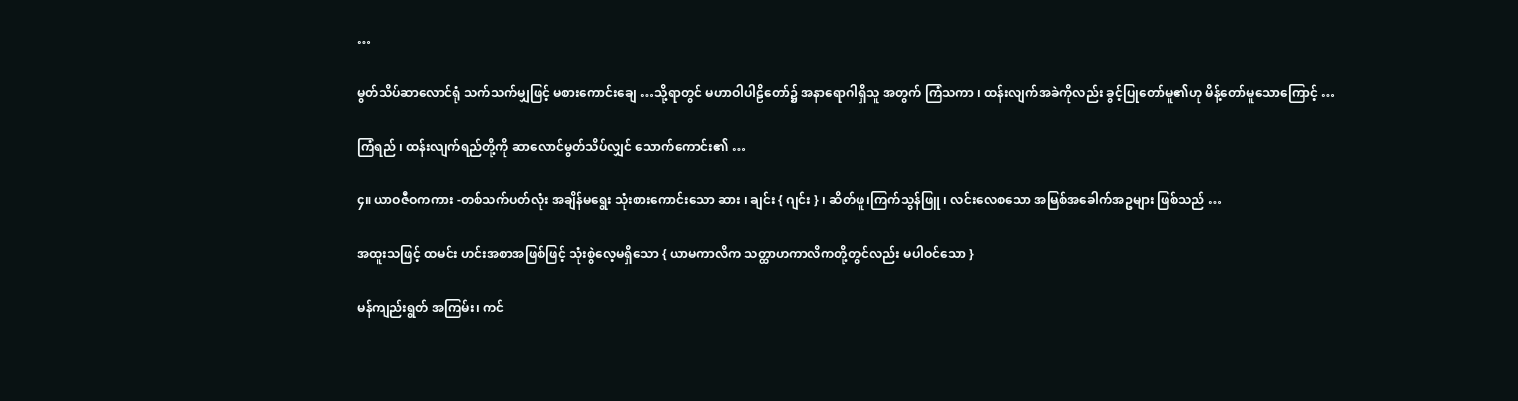…

မွတ်သိပ်ဆာလောင်ရုံ သက်သက်မျှဖြင့် မစားကောင်းချေ …သို့ရာတွင် မဟာဝါပါဠိတော်၌ အနာရောဂါရှိသူ အတွက် ကြံသကာ ၊ ထန်းလျက်အခဲကိုလည်း ခွင့်ပြုတော်မူ၏ဟု မိန့်တော်မူသောကြောင့် …

ကြံရည် ၊ ထန်းလျက်ရည်တို့ကို ဆာလောင်မွတ်သိပ်လျှင် သောက်ကောင်း၏ …

၄။ ယာဝဇီဝကကား -တစ်သက်ပတ်လုံး အချိန်မရွေး သုံးစားကောင်းသော ဆား ၊ ချင်း { ဂျင်း } ၊ ဆိတ်ဖူ၊ကြက်သွန်ဖြူ ၊ လင်းလေစသော အမြစ်အခေါက်အဥများ ဖြစ်သည် …

အထူးသဖြင့် ထမင်း ဟင်းအစာအဖြစ်ဖြင့် သုံးစွဲလေ့မရှိသော { ယာမကာလိက သတ္ထာဟကာလိကတို့တွင်လည်း မပါဝင်သော }

မန်ကျည်းရွတ် အကြမ်း၊ ကင်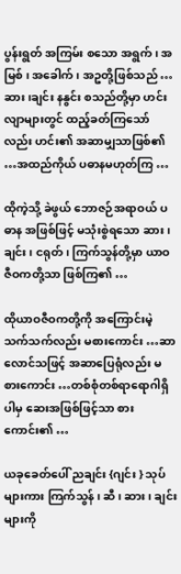ပွန်းရွတ် အကြမ်း စသော အရွက် ၊ အမြစ် ၊ အခေါက် ၊ အဥတို့ဖြစ်သည် …ဆား ၊ချင်း နနွင်း စသည်တို့မှာ ဟင်းလျာများတွင် ထည့်ခတ်ကြသော်လည်း ဟင်း၏ အဆာမျှသာဖြစ်၏ …အထည်ကိုယ် ပဓာနမဟုတ်ကြ …

ထိုကဲ့သို့ ခဲဖွယ် ဘောဇဉ်အရာဝယ် ပဓာန အဖြစ်ဖြင့် မသုံးစွဲရသော ဆား ၊ ချင်း ၊ ငရုတ် ၊ ကြက်သွန်တို့မှာ ယာဝဇီဝကတို့သာ ဖြစ်ကြ၏ …

ထိုယာဝဇီဝကတို့ကို အကြောင်းမဲ့သက်သက်လည်း မစားကောင်း …ဆာလောင်သဖြင့် အဆာပြေရုံလည်း မစားကောင်း …တစ်စုံတစ်ရာရောဂါရှိပါမှ ဆေးအဖြစ်ဖြင့်သာ စားကောင်း၏ …

ယခုခေတ်ပေါ် ညချင်း {ဂျင်း } သုပ်များကား ကြက်သွန် ၊ ဆီ ၊ ဆား ၊ ချင်းများကို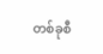တစ်ခုစီ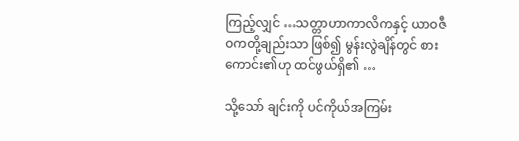ကြည့်လျှင် …သတ္တာဟာကာလိကနှင့် ယာဝဇီဝကတို့ချည်းသာ ဖြစ်၍ မွန်းလွဲချိန်တွင် စားကောင်း၏ဟု ထင်ဖွယ်ရှိ၏ …

သို့သော် ချင်းကို ပင်ကိုယ်အကြမ်း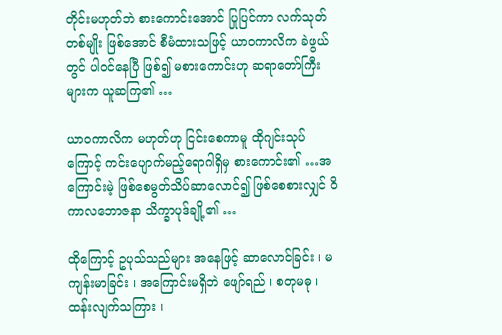တိုင်းမဟုတ်ဘဲ စားကောင်းအောင် ပြုပြင်ကာ လက်သုတ်တစ်မျိုး ဖြစ်အောင် စီမံထားသဖြင့် ယာဝကာလိက ခဲဖွယ်တွင် ပါဝင်နေပြီ ဖြစ်၍ မစားကောင်းဟု ဆရာတော်ကြီးများက ယူဆကြ၏ …

ယာဝကာလိက မဟုတ်ဟု ငြင်းစေကာမူ ထိုဂျင်းသုပ်ကြောင့် ကင်းပျောက်မည့်ရောဂါရှိမှ စားကောင်း၏ …အကြောင်းမဲ့ ဖြစ်စေမွတ်သိပ်ဆာလောင်၍ ဖြစ်စေစားလျှင် ဝိကာလဘောဇနာ သိက္ခာပုဒ်ချို့၏ …

ထိုကြောင့် ဥပုသ်သည်များ အနေဖြင့် ဆာလောင်ခြင်း ၊ မကျန်းမာခြင်း ၊ အကြောင်းမရှိဘဲ ဖျော်ရည် ၊ စတုမဓု ၊ ထန်းလျက်သကြား ၊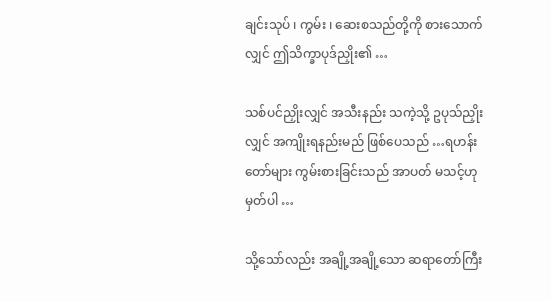ချင်းသုပ် ၊ ကွမ်း ၊ ဆေးစသည်တို့ကို စားသောက်လျှင် ဤသိက္ခာပုဒ်ညှိုး၏ …

သစ်ပင်ညှိုးလျှင် အသီးနည်း သကဲ့သို့ ဥပုသ်ညှိုးလျှင် အကျိုးရနည်းမည် ဖြစ်ပေသည် …ရဟန်းတော်များ ကွမ်းစားခြင်းသည် အာပတ် မသင့်ဟု မှတ်ပါ …

သို့သော်လည်း အချို့အချို့သော ဆရာတော်ကြီး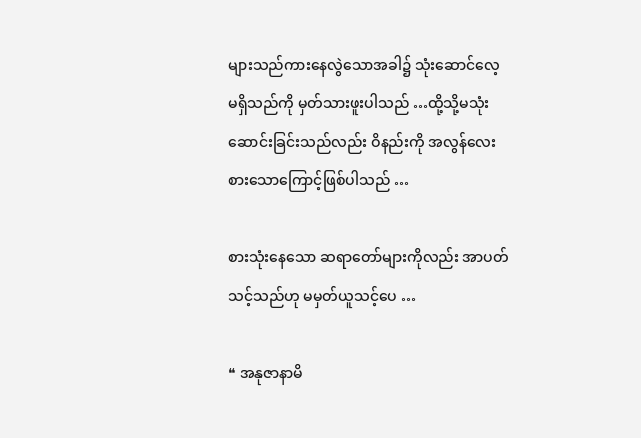များသည်ကားနေလွဲသောအခါ၌ သုံးဆောင်လေ့ မရှိသည်ကို မှတ်သားဖူးပါသည် …ထို့သို့မသုံးဆောင်းခြင်းသည်လည်း ဝိနည်းကို အလွန်လေးစားသောကြောင့်ဖြစ်ပါသည် …

စားသုံးနေသော ဆရာတော်များကိုလည်း အာပတ်သင့်သည်ဟု မမှတ်ယူသင့်ပေ …

❝ အနုဇာနာမိ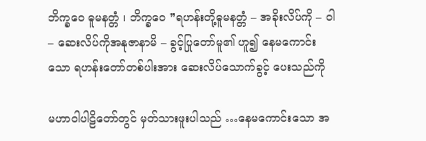ဘိက္ခဝေ ဓူမနတ္တံ ၊ ဘိက္ခဝေ ❞ရဟန်းတို့ဓူမနတ္တံ – အခိုးလိပ်ကို – ဝါ – ဆေးလိပ်ကိုအနုဇာနာမိ – ခွင့်ပြုတော်မူ၏ ဟူ၍ နေမကောင်းသော ရဟန်းတော်တစ်ပါးအား ဆေးလိပ်သောက်ခွင့် ပေးသည်ကို

မဟာဝါပါဠိတော်တွင် မှတ်သားဖူးပါသည် …နေမကောင်းသော အ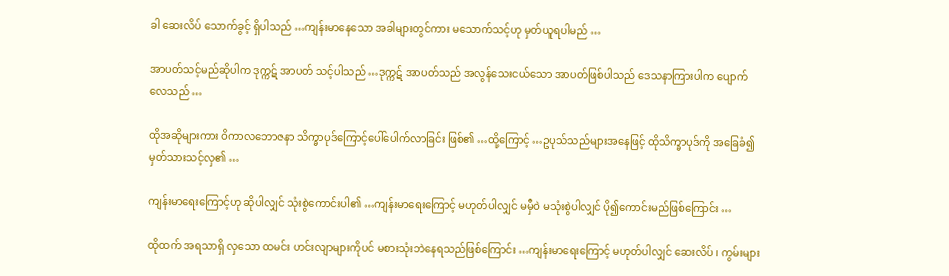ခါ ဆေးလိပ် သောက်ခွင့် ရှိပါသည် …ကျန်းမာနေသော အခါများတွင်ကား မသောက်သင့်ဟု မှတ်ယူရပါမည် …

အာပတ်သင့်မည်ဆိုပါက ဒုက္ကဋ် အာပတ် သင့်ပါသည် …ဒုက္ကဋ် အာပတ်သည် အလွန်သေးငယ်သော အာပတ်ဖြစ်ပါသည် ဒေသနာကြားပါက ပျောက်လေသည် …

ထိုအဆိုများကား ဝိကာလဘောဇနာ သိက္ခာပုဒ်ကြောင့်ပေါ်ပေါက်လာခြင်း ဖြစ်၏ …ထို့ကြောင့် …ဥပုသ်သည်များအနေဖြင့် ထိုသိက္ခာပုဒ်ကို အခြေခံ၍ မှတ်သားသင့်လှ၏ …

ကျန်းမာရေးကြောင့်ဟု ဆိုပါလျှင် သုံးစွဲကောင်းပါ၏ …ကျန်းမာရေးကြောင့် မဟုတ်ပါလျှင် မမှီဝဲ မသုံးစွဲပါလျှင် ပို၍ကောင်းမည်ဖြစ်ကြောင်း …

ထိုထက် အရသာရှိ လှသော ထမင်း ဟင်းလျာများကိုပင် မစားသုံးဘဲနေရသည်ဖြစ်ကြောင်း …ကျန်းမာရေးကြောင့် မဟုတ်ပါလျှင် ဆေးလိပ် ၊ ကွမ်းများ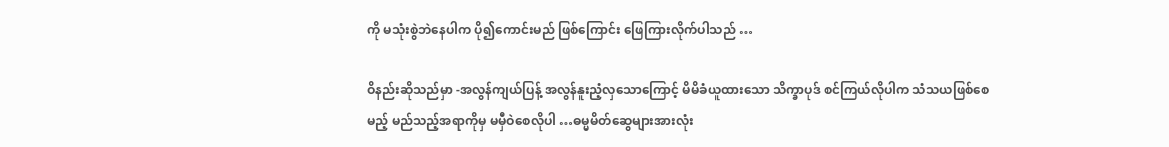ကို မသုံးစွဲဘဲနေပါက ပို၍ကောင်းမည် ဖြစ်ကြောင်း ဖြေကြားလိုက်ပါသည် …

ဝိနည်းဆိုသည်မှာ -အလွန်ကျယ်ပြန့် အလွန်နူးညံ့လှသောကြောင့် မိမိခံယူထားသော သိက္ခာပုဒ် စင်ကြယ်လိုပါက သံသယဖြစ်စေမည့် မည်သည့်အရာကိုမှ မမှီဝဲစေလိုပါ …ဓမ္မမိတ်ဆွေများအားလုံး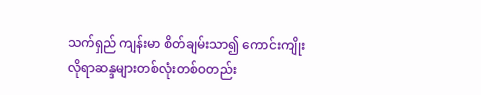သက်ရှည် ကျန်းမာ စိတ်ချမ်းသာ၍ ကောင်းကျိုးလိုရာဆန္ဒများတစ်လုံးတစ်ဝတည်း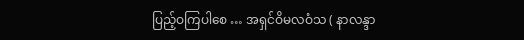ပြည့်ဝကြပါစေ … အရှင်ဝိမလဝံသ ( နာလန္ဒာ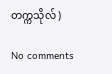တက္ကသိုလ် )

No comments